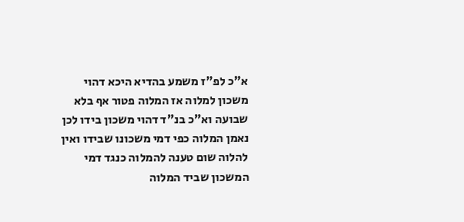א"כ לפ"ז משמע בהדיא היכא דהוי משכון למלוה אז המלוה פטור אף בלא שבועה וא"כ בנ"ד דהוי משכון בידו לכן נאמן המלוה כפי דמי משכונו שבידו ואין להלוה שום טענה להמלוה כנגד דמי המשכון שביד המלוה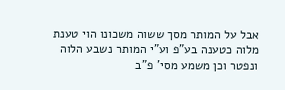אבל על המותר מסך ששוה משכונו הוי טענת מלוה כטענה בע"פ וע"י המותר נשבע הלוה ונפטר וכן משמע מסי' פ"ב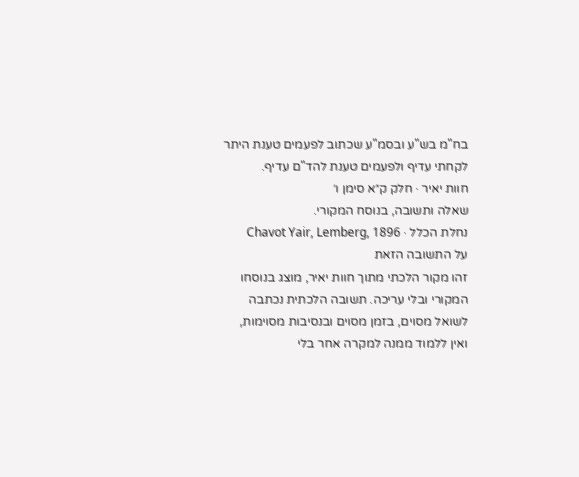בח"מ בש"ע ובסמ"ע שכתוב לפעמים טענת היתר לקחתי עדיף ולפעמים טענת להד"ם עדיף.
חוות יאיר · חלק ק״א סימן ו׳
שאלה ותשובה, בנוסח המקורי.
נחלת הכלל · Chavot Yair, Lemberg, 1896
על התשובה הזאת
זהו מקור הלכתי מתוך חוות יאיר, מוצג בנוסחו המקורי ובלי עריכה. תשובה הלכתית נכתבה לשואל מסוים, בזמן מסוים ובנסיבות מסוימות, ואין ללמוד ממנה למקרה אחר בלי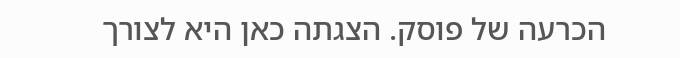הכרעה של פוסק. הצגתה כאן היא לצורך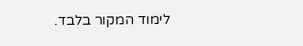לימוד המקור בלבד.